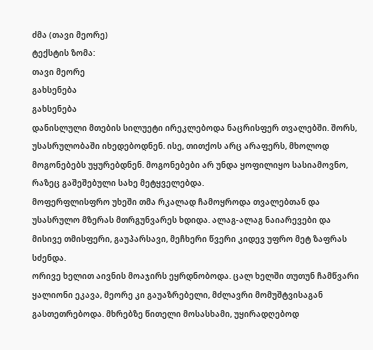ძმა (თავი მეორე)
ტექსტის ზომა:
თავი მეორე
გახსენება
გახსენება
დანისლული მთების სილუეტი ირეკლებოდა ნაცრისფერ თვალებში. შორს, უსასრულობაში იხედებოდნენ. ისე, თითქოს არც არაფერს, მხოლოდ მოგონებებს უყურებდნენ. მოგონებები არ უნდა ყოფილიყო სასიამოვნო, რაზეც გაშეშებული სახე მეტყველებდა.
მოფერფლისფრო უხეში თმა რკალად ჩამოყროდა თვალებთან და უსასრულო მზერას მთრგუნვარეს ხდიდა. ალაგ-ალაგ ნაიარევები და მისივე თმისფერი, გაუპარსავი, მეჩხერი წვერი კიდევ უფრო მეტ ზაფრას სძენდა.
ორივე ხელით აივნის მოაჯირს ეყრდნობოდა. ცალ ხელში თუთუნ ჩამწვარი ყალიონი ეკავა, მეორე კი გაუაზრებელი, მძლავრი მომუშტვისაგან გასთეთრებოდა. მხრებზე წითელი მოსასხამი, უყირადღებოდ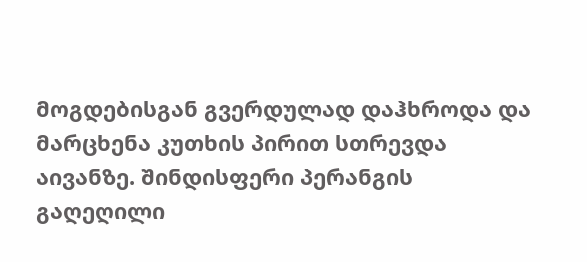მოგდებისგან გვერდულად დაჰხროდა და მარცხენა კუთხის პირით სთრევდა აივანზე. შინდისფერი პერანგის გაღეღილი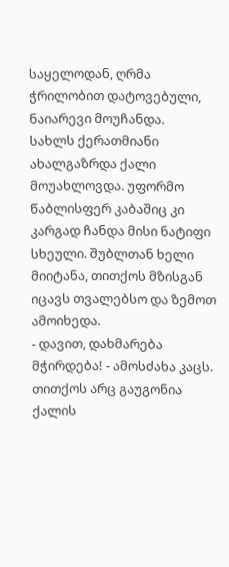საყელოდან, ღრმა ჭრილობით დატოვებული, ნაიარევი მოუჩანდა.
სახლს ქერათმიანი ახალგაზრდა ქალი მოუახლოვდა. უფორმო წაბლისფერ კაბაშიც კი კარგად ჩანდა მისი ნატიფი სხეული. შუბლთან ხელი მიიტანა, თითქოს მზისგან იცავს თვალებსო და ზემოთ ამოიხედა.
- დავით, დახმარება მჭირდება! - ამოსძახა კაცს.
თითქოს არც გაუგონია ქალის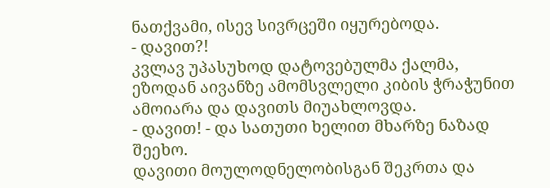ნათქვამი, ისევ სივრცეში იყურებოდა.
- დავით?!
კვლავ უპასუხოდ დატოვებულმა ქალმა, ეზოდან აივანზე ამომსვლელი კიბის ჭრაჭუნით ამოიარა და დავითს მიუახლოვდა.
- დავით! - და სათუთი ხელით მხარზე ნაზად შეეხო.
დავითი მოულოდნელობისგან შეკრთა და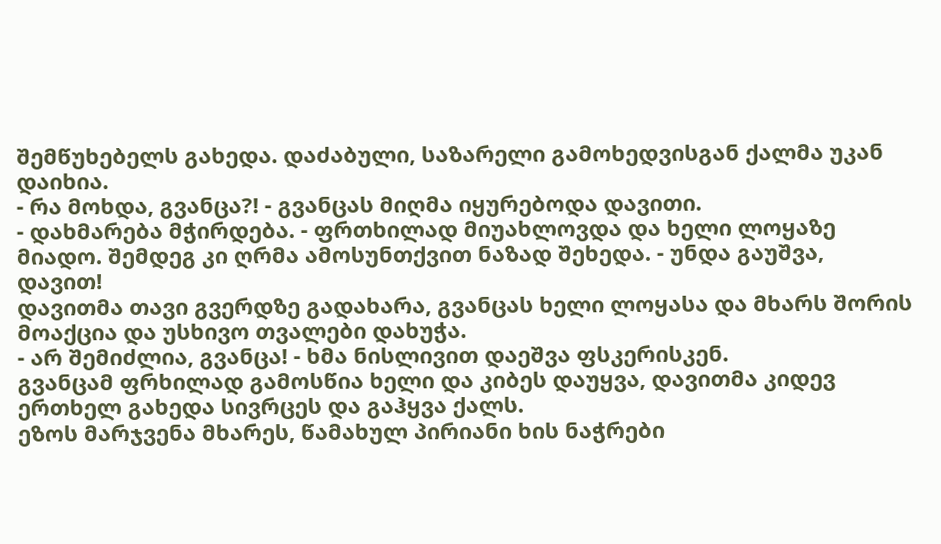შემწუხებელს გახედა. დაძაბული, საზარელი გამოხედვისგან ქალმა უკან დაიხია.
- რა მოხდა, გვანცა?! - გვანცას მიღმა იყურებოდა დავითი.
- დახმარება მჭირდება. - ფრთხილად მიუახლოვდა და ხელი ლოყაზე მიადო. შემდეგ კი ღრმა ამოსუნთქვით ნაზად შეხედა. - უნდა გაუშვა, დავით!
დავითმა თავი გვერდზე გადახარა, გვანცას ხელი ლოყასა და მხარს შორის მოაქცია და უსხივო თვალები დახუჭა.
- არ შემიძლია, გვანცა! - ხმა ნისლივით დაეშვა ფსკერისკენ.
გვანცამ ფრხილად გამოსწია ხელი და კიბეს დაუყვა, დავითმა კიდევ ერთხელ გახედა სივრცეს და გაჰყვა ქალს.
ეზოს მარჯვენა მხარეს, წამახულ პირიანი ხის ნაჭრები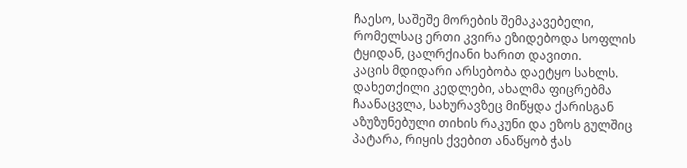ჩაესო, საშეშე მორების შემაკავებელი, რომელსაც ერთი კვირა ეზიდებოდა სოფლის ტყიდან, ცალრქიანი ხარით დავითი.
კაცის მდიდარი არსებობა დაეტყო სახლს. დახეთქილი კედლები, ახალმა ფიცრებმა ჩაანაცვლა, სახურავზეც მიწყდა ქარისგან აზუზუნებული თიხის რაკუნი და ეზოს გულშიც პატარა, რიყის ქვებით ანაწყობ ჭას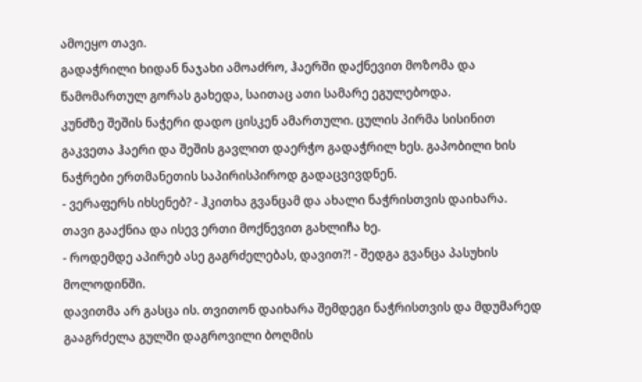ამოეყო თავი.
გადაჭრილი ხიდან ნაჯახი ამოაძრო, ჰაერში დაქნევით მოზომა და წამომართულ გორას გახედა, საითაც ათი სამარე ეგულებოდა.
კუნძზე შეშის ნაჭერი დადო ცისკენ ამართული. ცულის პირმა სისინით გაკვეთა ჰაერი და შეშის გავლით დაერჭო გადაჭრილ ხეს. გაპობილი ხის ნაჭრები ერთმანეთის საპირისპიროდ გადაცვივდნენ.
- ვერაფერს იხსენებ? - ჰკითხა გვანცამ და ახალი ნაჭრისთვის დაიხარა.
თავი გააქნია და ისევ ერთი მოქნევით გახლიჩა ხე.
- როდემდე აპირებ ასე გაგრძელებას, დავით?! - შედგა გვანცა პასუხის მოლოდინში.
დავითმა არ გასცა ის. თვითონ დაიხარა შემდეგი ნაჭრისთვის და მდუმარედ გააგრძელა გულში დაგროვილი ბოღმის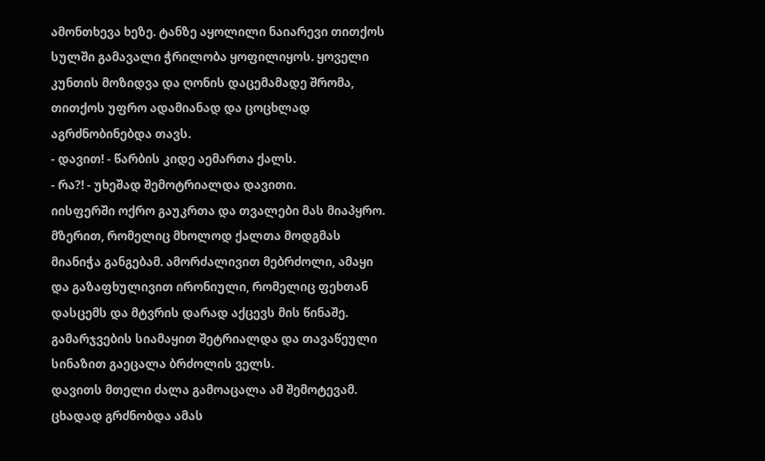ამონთხევა ხეზე. ტანზე აყოლილი ნაიარევი თითქოს სულში გამავალი ჭრილობა ყოფილიყოს. ყოველი კუნთის მოზიდვა და ღონის დაცემამადე შრომა, თითქოს უფრო ადამიანად და ცოცხლად აგრძნობინებდა თავს.
- დავით! - წარბის კიდე აემართა ქალს.
- რა?! - უხეშად შემოტრიალდა დავითი.
იისფერში ოქრო გაუკრთა და თვალები მას მიაპყრო. მზერით, რომელიც მხოლოდ ქალთა მოდგმას მიანიჭა განგებამ. ამორძალივით მებრძოლი, ამაყი და გაზაფხულივით ირონიული, რომელიც ფეხთან დასცემს და მტვრის დარად აქცევს მის წინაშე.
გამარჯვების სიამაყით შეტრიალდა და თავაწეული სინაზით გაეცალა ბრძოლის ველს.
დავითს მთელი ძალა გამოაცალა ამ შემოტევამ. ცხადად გრძნობდა ამას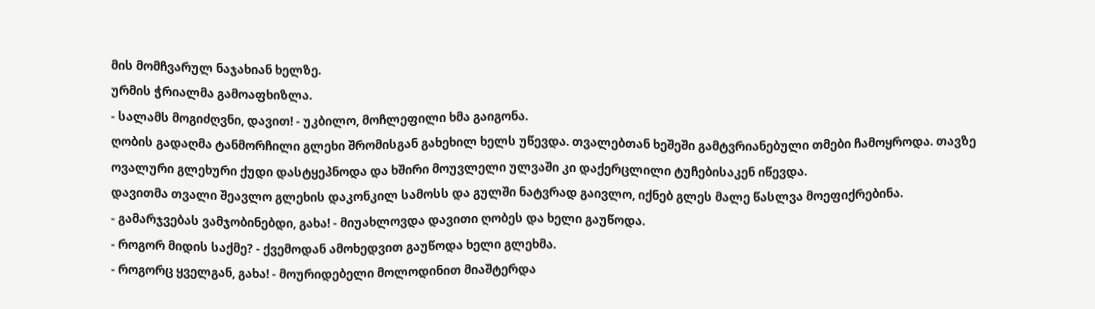მის მომჩვარულ ნაჯახიან ხელზე.
ურმის ჭრიალმა გამოაფხიზლა.
- სალამს მოგიძღვნი, დავით! - უკბილო, მოჩლეფილი ხმა გაიგონა.
ღობის გადაღმა ტანმორჩილი გლეხი შრომისგან გახეხილ ხელს უწევდა. თვალებთან ხეშეში გამტვრიანებული თმები ჩამოყროდა. თავზე ოვალური გლეხური ქუდი დასტყეპნოდა და ხშირი მოუვლელი ულვაში კი დაქერცლილი ტუჩებისაკენ იწევდა.
დავითმა თვალი შეავლო გლეხის დაკონკილ სამოსს და გულში ნატვრად გაივლო, იქნებ გლეს მალე წასლვა მოეფიქრებინა.
- გამარჯვებას ვამჯობინებდი, გახა! - მიუახლოვდა დავითი ღობეს და ხელი გაუწოდა.
- როგორ მიდის საქმე? - ქვემოდან ამოხედვით გაუწოდა ხელი გლეხმა.
- როგორც ყველგან, გახა! - მოურიდებელი მოლოდინით მიაშტერდა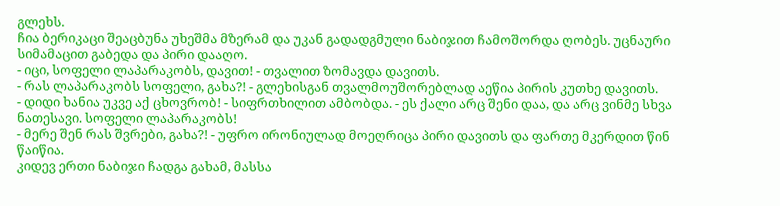გლეხს.
ჩია ბერიკაცი შეაცბუნა უხეშმა მზერამ და უკან გადადგმული ნაბიჯით ჩამოშორდა ღობეს. უცნაური სიმამაცით გაბედა და პირი დააღო.
- იცი, სოფელი ლაპარაკობს, დავით! - თვალით ზომავდა დავითს.
- რას ლაპარაკობს სოფელი, გახა?! - გლეხისგან თვალმოუშორებლად აეწია პირის კუთხე დავითს.
- დიდი ხანია უკვე აქ ცხოვრობ! - სიფრთხილით ამბობდა. - ეს ქალი არც შენი დაა, და არც ვინმე სხვა ნათესავი. სოფელი ლაპარაკობს!
- მერე შენ რას შვრები, გახა?! - უფრო ირონიულად მოეღრიცა პირი დავითს და ფართე მკერდით წინ წაიწია.
კიდევ ერთი ნაბიჯი ჩადგა გახამ, მასსა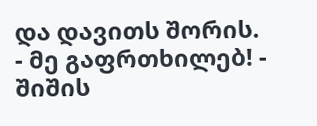და დავითს შორის.
- მე გაფრთხილებ! - შიშის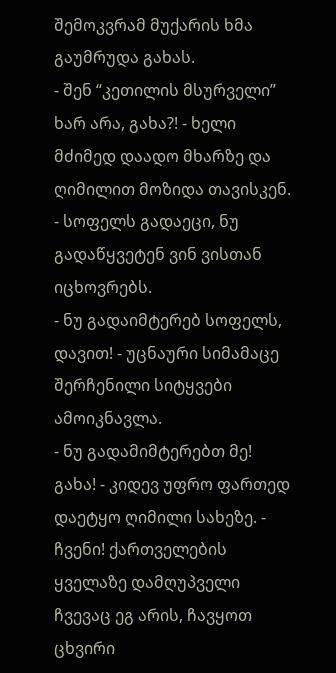შემოკვრამ მუქარის ხმა გაუმრუდა გახას.
- შენ “კეთილის მსურველი” ხარ არა, გახა?! - ხელი მძიმედ დაადო მხარზე და ღიმილით მოზიდა თავისკენ. - სოფელს გადაეცი, ნუ გადაწყვეტენ ვინ ვისთან იცხოვრებს.
- ნუ გადაიმტერებ სოფელს, დავით! - უცნაური სიმამაცე შერჩენილი სიტყვები ამოიკნავლა.
- ნუ გადამიმტერებთ მე! გახა! - კიდევ უფრო ფართედ დაეტყო ღიმილი სახეზე. - ჩვენი! ქართველების ყველაზე დამღუპველი ჩვევაც ეგ არის, ჩავყოთ ცხვირი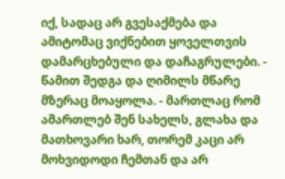იქ, სადაც არ გვესაქმება და ამიტომაც ვიქნებით ყოველთვის დამარცხებული და დაჩაგრულები. - წამით შედგა და ღიმილს მწარე მზერაც მოაყოლა. - მართლაც რომ ამართლებ შენ სახელს, გლახა და მათხოვარი ხარ, თორემ კაცი არ მოხვიდოდი ჩემთან და არ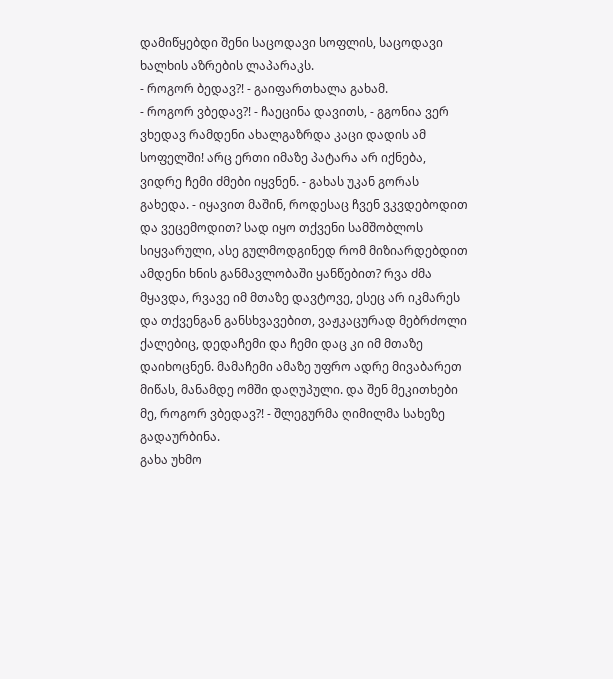დამიწყებდი შენი საცოდავი სოფლის, საცოდავი ხალხის აზრების ლაპარაკს.
- როგორ ბედავ?! - გაიფართხალა გახამ.
- როგორ ვბედავ?! - ჩაეცინა დავითს, - გგონია ვერ ვხედავ რამდენი ახალგაზრდა კაცი დადის ამ სოფელში! არც ერთი იმაზე პატარა არ იქნება, ვიდრე ჩემი ძმები იყვნენ. - გახას უკან გორას გახედა. - იყავით მაშინ, როდესაც ჩვენ ვკვდებოდით და ვეცემოდით? სად იყო თქვენი სამშობლოს სიყვარული, ასე გულმოდგინედ რომ მიზიარდებდით ამდენი ხნის განმავლობაში ყანწებით? რვა ძმა მყავდა, რვავე იმ მთაზე დავტოვე, ესეც არ იკმარეს და თქვენგან განსხვავებით, ვაჟკაცურად მებრძოლი ქალებიც, დედაჩემი და ჩემი დაც კი იმ მთაზე დაიხოცნენ. მამაჩემი ამაზე უფრო ადრე მივაბარეთ მიწას, მანამდე ომში დაღუპული. და შენ მეკითხები მე, როგორ ვბედავ?! - შლეგურმა ღიმილმა სახეზე გადაურბინა.
გახა უხმო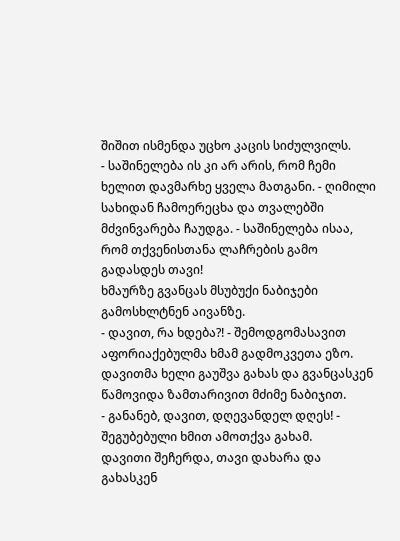შიშით ისმენდა უცხო კაცის სიძულვილს.
- საშინელება ის კი არ არის, რომ ჩემი ხელით დავმარხე ყველა მათგანი. - ღიმილი სახიდან ჩამოერეცხა და თვალებში მძვინვარება ჩაუდგა. - საშინელება ისაა, რომ თქვენისთანა ლაჩრების გამო გადასდეს თავი!
ხმაურზე გვანცას მსუბუქი ნაბიჯები გამოსხლტნენ აივანზე.
- დავით, რა ხდება?! - შემოდგომასავით აფორიაქებულმა ხმამ გადმოკვეთა ეზო.
დავითმა ხელი გაუშვა გახას და გვანცასკენ წამოვიდა ზამთარივით მძიმე ნაბიჯით.
- განანებ, დავით, დღევანდელ დღეს! - შეგუბებული ხმით ამოთქვა გახამ.
დავითი შეჩერდა, თავი დახარა და გახასკენ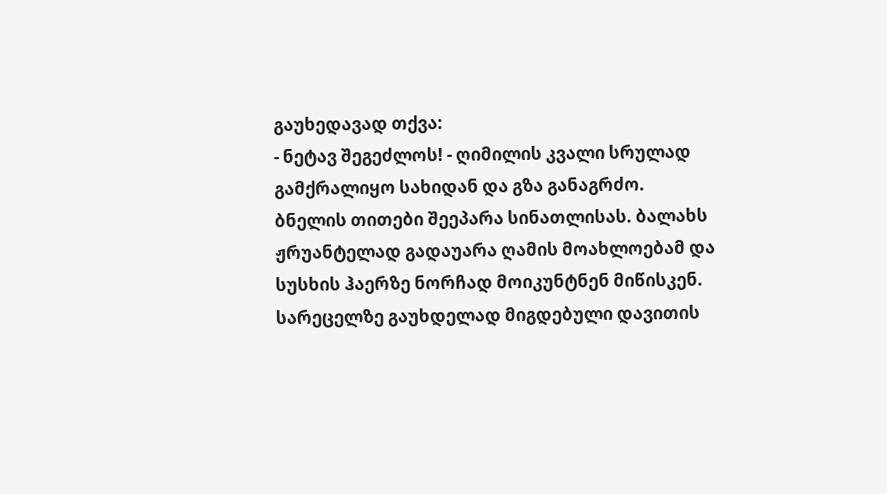გაუხედავად თქვა:
- ნეტავ შეგეძლოს! - ღიმილის კვალი სრულად გამქრალიყო სახიდან და გზა განაგრძო.
ბნელის თითები შეეპარა სინათლისას. ბალახს ჟრუანტელად გადაუარა ღამის მოახლოებამ და სუსხის ჰაერზე ნორჩად მოიკუნტნენ მიწისკენ.
სარეცელზე გაუხდელად მიგდებული დავითის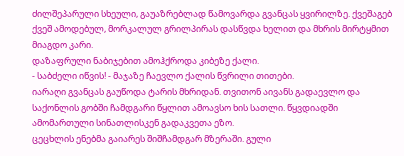ძილშეპარული სხეული, გაუაზრებლად წამოვარდა გვანცას ყვირილზე. ქვეშაგებ ქვეშ ამოდებულ, მორკალულ გრილპირას დასწვდა ხელით და მხრის მირტყმით მიაგდო კარი.
დაზაფრული ნაბიჯებით ამოჰქროდა კიბეზე ქალი.
- საბძელი იწვის! - მაჯაზე ჩაევლო ქალის წვრილი თითები.
იარაღი გვანცას გაუწოდა ტარის მხრიდან. თვითონ აივანს გადაევლო და საქონლის გობში ჩამდგარი წყლით ამოავსო ხის სათლი. წყვდიადში ამომართული სინათლისკენ გადაკვეთა ეზო.
ცეცხლის ენებმა გაიარეს შიშჩამდგარ მზერაში. გული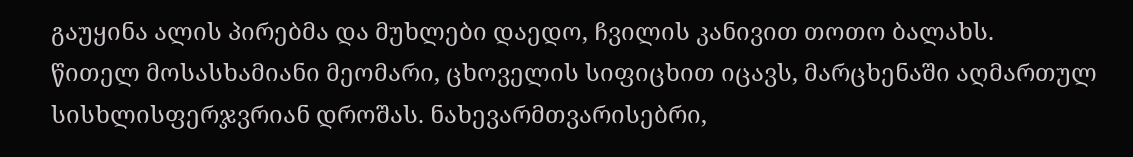გაუყინა ალის პირებმა და მუხლები დაედო, ჩვილის კანივით თოთო ბალახს.
წითელ მოსასხამიანი მეომარი, ცხოველის სიფიცხით იცავს, მარცხენაში აღმართულ სისხლისფერჯვრიან დროშას. ნახევარმთვარისებრი,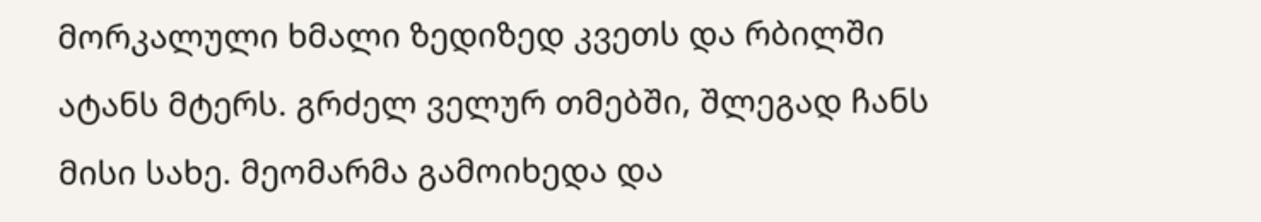მორკალული ხმალი ზედიზედ კვეთს და რბილში ატანს მტერს. გრძელ ველურ თმებში, შლეგად ჩანს მისი სახე. მეომარმა გამოიხედა და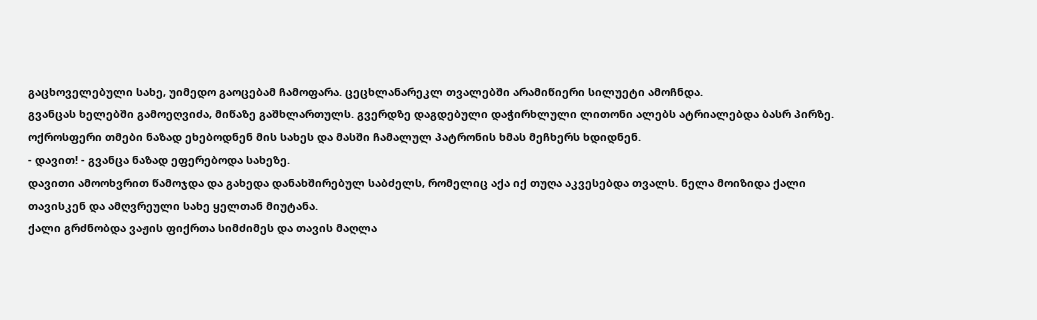გაცხოველებული სახე, უიმედო გაოცებამ ჩამოფარა. ცეცხლანარეკლ თვალებში არამიწიერი სილუეტი ამოჩნდა.
გვანცას ხელებში გამოეღვიძა, მიწაზე გაშხლართულს. გვერდზე დაგდებული დაჭირხლული ლითონი ალებს ატრიალებდა ბასრ პირზე.
ოქროსფერი თმები ნაზად ეხებოდნენ მის სახეს და მასში ჩამალულ პატრონის ხმას მეჩხერს ხდიდნენ.
- დავით! - გვანცა ნაზად ეფერებოდა სახეზე.
დავითი ამოოხვრით წამოჯდა და გახედა დანახშირებულ საბძელს, რომელიც აქა იქ თუღა აკვესებდა თვალს. ნელა მოიზიდა ქალი თავისკენ და ამღვრეული სახე ყელთან მიუტანა.
ქალი გრძნობდა ვაჟის ფიქრთა სიმძიმეს და თავის მაღლა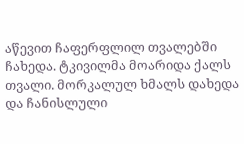აწევით ჩაფერფლილ თვალებში ჩახედა. ტკივილმა მოარიდა ქალს თვალი. მორკალულ ხმალს დახედა და ჩანისლული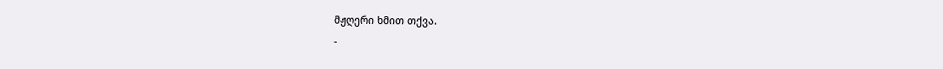მჟღერი ხმით თქვა.
-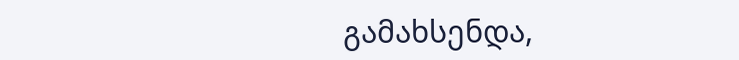გამახსენდა,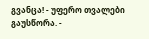გვანცა! - უფერო თვალები გაუსწორა. -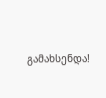გამახსენდა!